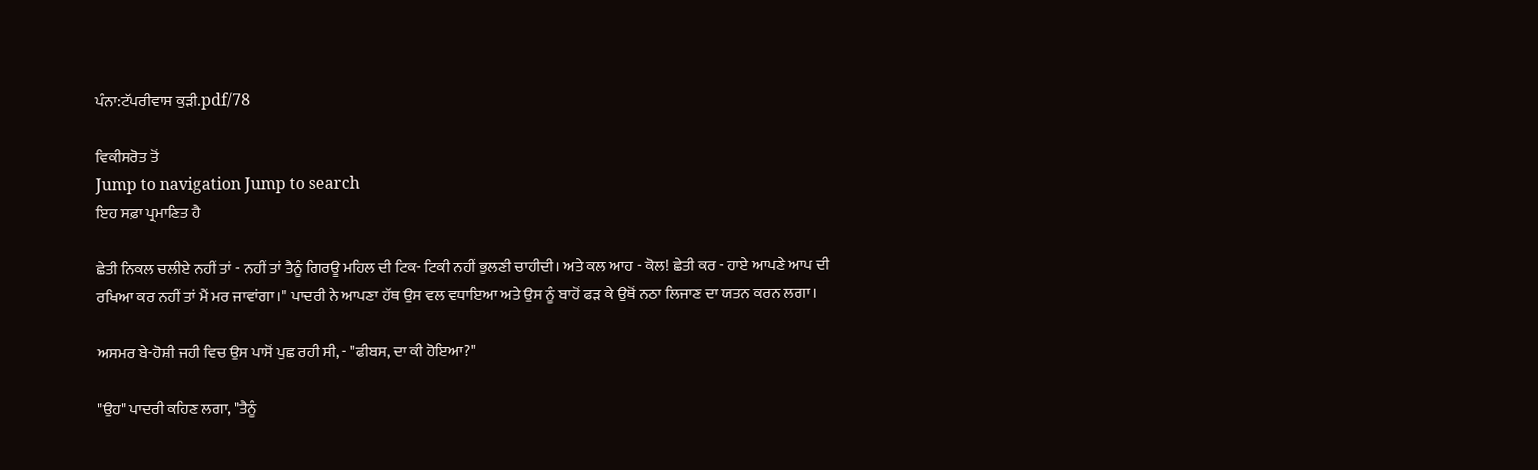ਪੰਨਾ:ਟੱਪਰੀਵਾਸ ਕੁੜੀ.pdf/78

ਵਿਕੀਸਰੋਤ ਤੋਂ
Jump to navigation Jump to search
ਇਹ ਸਫ਼ਾ ਪ੍ਰਮਾਣਿਤ ਹੈ

ਛੇਤੀ ਨਿਕਲ ਚਲੀਏ ਨਹੀਂ ਤਾਂ - ਨਹੀਂ ਤਾਂ ਤੈਨੂੰ ਗਿਰਊ ਮਹਿਲ ਦੀ ਟਿਕ- ਟਿਕੀ ਨਹੀਂ ਭੁਲਣੀ ਚਾਹੀਦੀ। ਅਤੇ ਕਲ ਆਹ - ਕੋਲ! ਛੇਤੀ ਕਰ - ਹਾਏ ਆਪਣੇ ਆਪ ਦੀ ਰਖਿਆ ਕਰ ਨਹੀਂ ਤਾਂ ਮੈਂ ਮਰ ਜਾਵਾਂਗਾ।" ਪਾਦਰੀ ਨੇ ਆਪਣਾ ਹੱਥ ਉਸ ਵਲ ਵਧਾਇਆ ਅਤੇ ਉਸ ਨੂੰ ਬਾਹੋਂ ਫੜ ਕੇ ਉਥੋਂ ਨਠਾ ਲਿਜਾਣ ਦਾ ਯਤਨ ਕਰਨ ਲਗਾ।

ਅਸਮਰ ਬੇ-ਹੋਸ਼ੀ ਜਹੀ ਵਿਚ ਉਸ ਪਾਸੋਂ ਪੁਛ ਰਹੀ ਸੀ, - "ਫੀਬਸ, ਦਾ ਕੀ ਹੋਇਆ?"

"ਉਹ" ਪਾਦਰੀ ਕਹਿਣ ਲਗਾ, "ਤੈਨੂੰ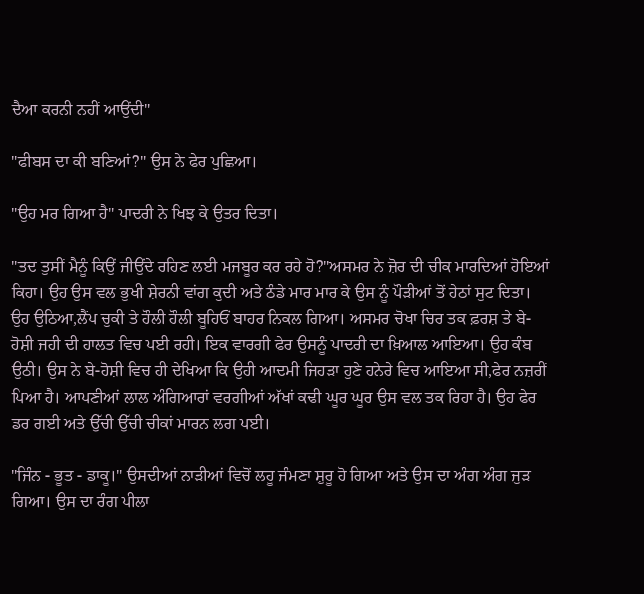ਦੈਆ ਕਰਨੀ ਨਹੀਂ ਆਉਂਦੀ"

"ਫੀਬਸ ਦਾ ਕੀ ਬਣਿਆਂ?" ਉਸ ਨੇ ਫੇਰ ਪੁਛਿਆ।

"ਉਹ ਮਰ ਗਿਆ ਹੈ" ਪਾਦਰੀ ਨੇ ਖਿਝ ਕੇ ਉਤਰ ਦਿਤਾ।

"ਤਦ ਤੁਸੀਂ ਮੈਨੂੰ ਕਿਉਂ ਜੀਉਂਦੇ ਰਹਿਣ ਲਈ ਮਜਬੂਰ ਕਰ ਰਹੇ ਹੋ?"ਅਸਮਰ ਨੇ ਜ਼ੋਰ ਦੀ ਚੀਕ ਮਾਰਦਿਆਂ ਹੋਇਆਂ ਕਿਹਾ। ਉਹ ਉਸ ਵਲ ਭੁਖੀ ਸ਼ੇਰਨੀ ਵਾਂਗ ਕੁਦੀ ਅਤੇ ਠੰਡੇ ਮਾਰ ਮਾਰ ਕੇ ਉਸ ਨੂੰ ਪੌੜੀਆਂ ਤੋਂ ਹੇਠਾਂ ਸੁਟ ਦਿਤਾ। ਉਹ ਉਠਿਆ,ਲੈਂਪ ਚੁਕੀ ਤੇ ਹੌਲੀ ਹੌਲੀ ਬੂਹਿਓਂ ਬਾਹਰ ਨਿਕਲ ਗਿਆ। ਅਸਮਰ ਚੋਖਾ ਚਿਰ ਤਕ ਫ਼ਰਸ਼ ਤੇ ਬੇ-ਹੋਸ਼ੀ ਜਹੀ ਦੀ ਹਾਲਤ ਵਿਚ ਪਈ ਰਹੀ। ਇਕ ਵਾਰਗੀ ਫੇਰ ਉਸਨੂੰ ਪਾਦਰੀ ਦਾ ਖ਼ਿਆਲ ਆਇਆ। ਉਹ ਕੰਬ ਉਠੀ। ਉਸ ਨੇ ਬੇ-ਹੋਸ਼ੀ ਵਿਚ ਹੀ ਦੇਖਿਆ ਕਿ ਉਹੀ ਆਦਮੀ ਜਿਹੜਾ ਹੁਣੇ ਹਨੇਰੇ ਵਿਚ ਆਇਆ ਸੀ,ਫੇਰ ਨਜ਼ਰੀਂ ਪਿਆ ਹੈ। ਆਪਣੀਆਂ ਲਾਲ ਅੰਗਿਆਰਾਂ ਵਰਗੀਆਂ ਅੱਖਾਂ ਕਢੀ ਘੂਰ ਘੂਰ ਉਸ ਵਲ ਤਕ ਰਿਹਾ ਹੈ। ਉਹ ਫੇਰ ਡਰ ਗਈ ਅਤੇ ਉੱਚੀ ਉੱਚੀ ਚੀਕਾਂ ਮਾਰਨ ਲਗ ਪਈ।

"ਜਿੰਨ - ਭੂਤ - ਡਾਕੂ।" ਉਸਦੀਆਂ ਨਾੜੀਆਂ ਵਿਚੋਂ ਲਹੂ ਜੰਮਣਾ ਸ਼ੁਰੂ ਹੋ ਗਿਆ ਅਤੇ ਉਸ ਦਾ ਅੰਗ ਅੰਗ ਜੁੜ ਗਿਆ। ਉਸ ਦਾ ਰੰਗ ਪੀਲਾ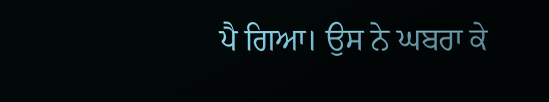ਪੈ ਗਿਆ। ਉਸ ਨੇ ਘਬਰਾ ਕੇ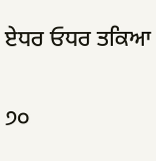ਏਧਰ ਓਧਰ ਤਕਿਆ

੭੦